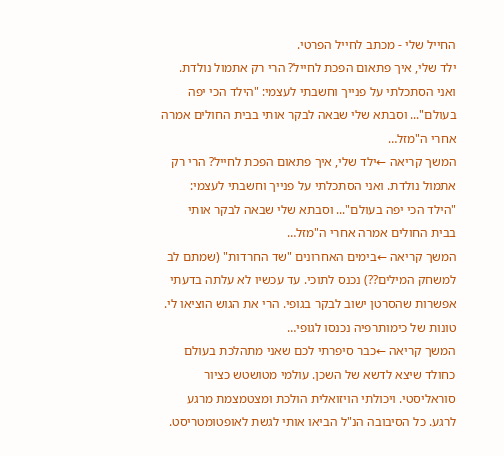החייל שלי - מכתב לחייל הפרטי.
ילד שלי, איך פתאום הפכת לחייל? הרי רק אתמול נולדת. ואני הסתכלתי על פנייך וחשבתי לעצמי: "הילד הכי יפה בעולם"... וסבתא שלי שבאה לבקר אותי בבית החולים אמרה אחרי ה"מזל…
המשך קריאה ←ילד שלי, איך פתאום הפכת לחייל? הרי רק אתמול נולדת. ואני הסתכלתי על פנייך וחשבתי לעצמי: "הילד הכי יפה בעולם"... וסבתא שלי שבאה לבקר אותי בבית החולים אמרה אחרי ה"מזל…
המשך קריאה ←בימים האחרונים "שד החרדות" (שמתם לב למשחק המילים??) נכנס לתוכי. עד עכשיו לא עלתה בדעתי אפשרות שהסרטן ישוב לבקר בגופי. הרי את הגוש הוציאו לי. טונות של כימותרפיה נכנסו לגופי…
המשך קריאה ←כבר סיפרתי לכם שאני מתהלכת בעולם כחולד שיצא לדשא של השכן. עולמי מטושטש כציור סוראליסטי. ויכולתי הויזואלית הולכת ומצטמצמת מרגע לרגע. כל הסיבובה הנ"ל הביאו אותי לגשת לאופטומטריסט.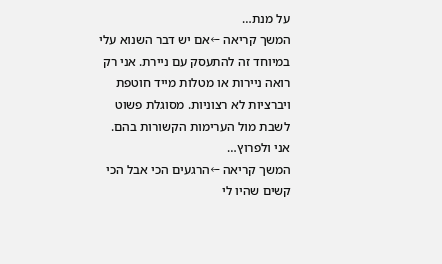על מנת…
המשך קריאה ←אם יש דבר השנוא עלי במיוחד זה להתעסק עם ניירת. אני רק רואה ניירות או מטלות מייד חוטפת ויברציות לא רצוניות. מסוגלת פשוט לשבת מול הערימות הקשורות בהם. אני ולפרוץ…
המשך קריאה ←הרגעים הכי אבל הכי קשים שהיו לי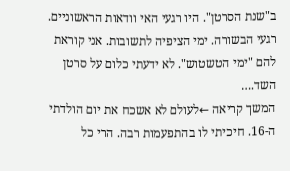ב"שנת הסרטן". היו רגעי האי וודאות הראשוניים. רגעי הבשורה. ימי הציפיה לתשובות. אני קוראת להם "ימי הטשטוש". לא ידעתי כלום על סרטן השד.…
המשך קריאה ←לעולם לא אשכח את יום הולדתי ה-16. חיכיתי לו בהתפעמות רבה. הרי כל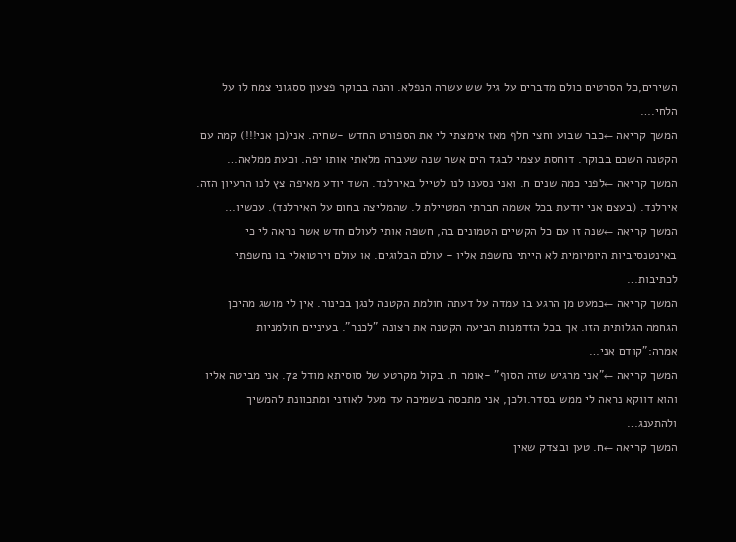השירים,כל הסרטים כולם מדברים על גיל שש עשרה הנפלא. והנה בבוקר פצעון ססגוני צמח לו על הלחי.…
המשך קריאה ←כבר שבוע וחצי חלף מאז אימצתי לי את הספורט החדש -שחיה. אני(כן אני!!!) קמה עם הקטנה השכם בבוקר. דוחסת עצמי לבגד הים אשר שנה שעברה מלאתי אותו יפה. וכעת ממלאה…
המשך קריאה ←לפני כמה שנים ח. ואני נסענו לנו לטייל באירלנד. השד יודע מאיפה צץ לנו הרעיון הזה. אירלנד. (בעצם אני יודעת בכל אשמה חברתי המטיילת ל. שהמליצה בחום על האירלנד). עכשיו…
המשך קריאה ←שנה זו עם כל הקשיים הטמונים בה, חשפה אותי לעולם חדש אשר נראה לי כי באינטנסיביות היומיומית לא הייתי נחשפת אליו - עולם הבלוגים. או עולם וירטואלי בו נחשפתי לכתיבות…
המשך קריאה ←כמעט מן הרגע בו עמדה על דעתה חולמת הקטנה לנגן בכינור. אין לי מושג מהיכן הגחמה הגלותית הזו. אך בכל הזדמנות הביעה הקטנה את רצונה "לכנר". בעיניים חולמניות אמרה:"קודם אני…
המשך קריאה ←"אני מרגיש שזה הסוף" -אומר ח. בקול מקרטע של סוסיתא מודל 72. אני מביטה אליו והוא דווקא נראה לי ממש בסדר.ולכן, אני מתכסה בשמיכה עד מעל לאוזני ומתכוונת להמשיך ולהתענג…
המשך קריאה ←ח. טען ובצדק שאין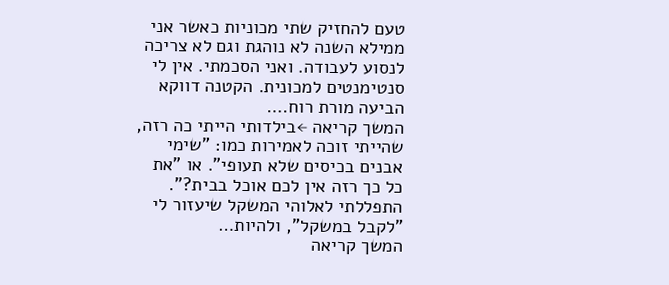טעם להחזיק שתי מכוניות כאשר אני ממילא השנה לא נוהגת וגם לא צריכה לנסוע לעבודה. ואני הסכמתי. אין לי סנטימנטים למכונית. הקטנה דווקא הביעה מורת רוח.…
המשך קריאה ←בילדותי הייתי כה רזה, שהייתי זוכה לאמירות כמו: "שימי אבנים בכיסים שלא תעופי". או "את כל כך רזה אין לכם אוכל בבית?". התפללתי לאלוהי המשקל שיעזור לי "לקבל במשקל", ולהיות…
המשך קריאה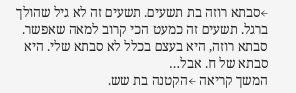←סבתא רוזה בת תשעים. תשעים זה לא גיל שהולך ברגל. תשעים זה כמעט הכי קרוב למאה שאפשר. סבתא רוזה, היא בעצם בכלל לא סבתא שלי. היא סבתא של ח. אבל…
המשך קריאה ←הקטנה בת שש.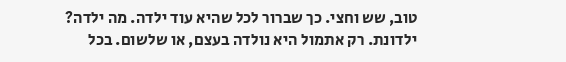טוב, שש וחצי. כך שברור לכל שהיא עוד ילדה. מה ילדה? ילדונת. רק אתמול היא נולדה בעצם, או שלשום. בכל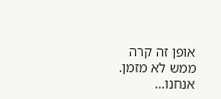אופן זה קרה ממש לא מזמן. אנחנו…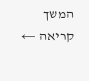המשך קריאה ←